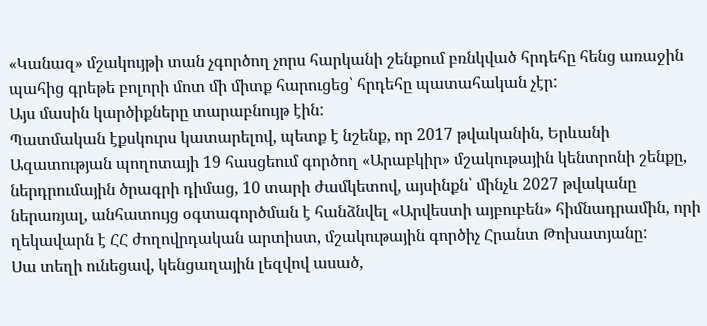«Կանազ» մշակույթի տան չգործող չորս հարկանի շենքում բռնկված հրդեհը հենց առաջին պահից գրեթե բոլորի մոտ մի միտք հարուցեց՝ հրդեհը պատահական չէր:
Այս մասին կարծիքները տարաբնույթ էին:
Պատմական էքսկուրս կատարելով, պետք է նշենք, որ 2017 թվականին, Երևանի Ազատության պողոտայի 19 հասցեում գործող «Արաբկիր» մշակութային կենտրոնի շենքը, ներդրումային ծրագրի դիմաց, 10 տարի ժամկետով, այսինքն՝ մինչև 2027 թվականը ներառյալ, անհատույց օգտագործման է հանձնվել «Արվեստի այբուբեն» հիմնադրամին, որի ղեկավարն է ՀՀ ժողովրդական արտիստ, մշակութային գործիչ Հրանտ Թոխատյանը:
Սա տեղի ունեցավ, կենցաղային լեզվով ասած,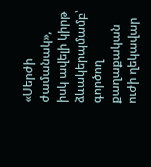«Սերժի ժամանակ», իսկ ավելի կիրթ ձևակերպմամբ՝ գործող քաղաքական ուժի ղեկավար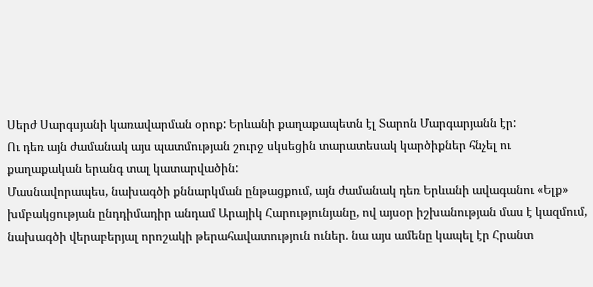Սերժ Սարգսյանի կառավարման օրոք: Երևանի քաղաքապետն էլ Տարոն Մարգարյանն էր:
Ու դեռ այն ժամանակ այս պատմության շուրջ սկսեցին տարատեսակ կարծիքներ հնչել ու քաղաքական երանգ տալ կատարվածին:
Մասնավորապես, նախագծի քննարկման ընթացքում, այն ժամանակ դեռ Երևանի ավագանու «Ելք» խմբակցության ընդդիմադիր անդամ Արայիկ Հարությունյանը, ով այսօր իշխանության մաս է կազմում, նախագծի վերաբերյալ որոշակի թերահավատություն ուներ. նա այս ամենը կապել էր Հրանտ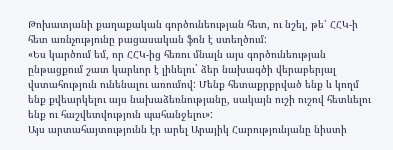Թոխատյանի քաղաքական գործունեության հետ, ու նշել, թե՝ ՀՀԿ-ի հետ առնչությունը բացասական ֆոն է ստեղծում:
«Ես կարծում եմ, որ ՀՀԿ-ից հեռու մնալն այս գործունեության ընթացքում շատ կարևոր է լինելու` ձեր նախագծի վերաբերյալ վստահություն ունենալու առումով: Մենք հետաքրքրված ենք և կողմ ենք քվեարկելու այս նախաձեռնությանը, սակայն ուշի ուշով հետևելու ենք ու հաշվետվություն պահանջելու»:
Այս արտահայտությունն էր արել Արայիկ Հարությունյանը նիստի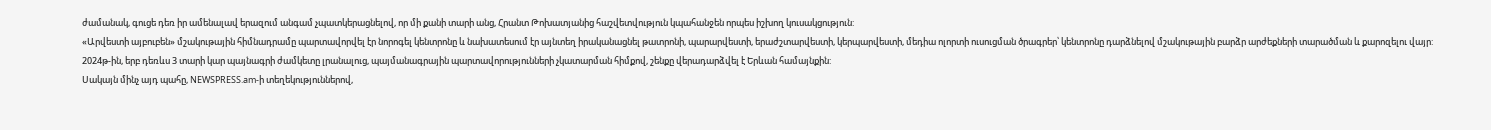ժամանակ, գուցե դեռ իր ամենալավ երազում անգամ չպատկերացնելով, որ մի քանի տարի անց, Հրանտ Թոխատյանից հաշվետվություն կպահանջեն որպես իշխող կուսակցություն:
«Արվեստի այբուբեն» մշակութային հիմնադրամը պարտավորվել էր նորոգել կենտրոնը և նախատեսում էր այնտեղ իրականացնել թատրոնի, պարարվեստի, երաժշտարվեստի, կերպարվեստի, մեդիա ոլորտի ուսուցման ծրագրեր՝ կենտրոնը դարձնելով մշակութային բարձր արժեքների տարածման և քարոզելու վայր:
2024թ-ին, երբ դեռևս 3 տարի կար պայնագրի ժամկետը լրանալուց, պայմանագրային պարտավորությունների չկատարման հիմքով, շենքը վերադարձվել է Երևան համայնքին:
Սակայն մինչ այդ պահը, NEWSPRESS.am-ի տեղեկություններով,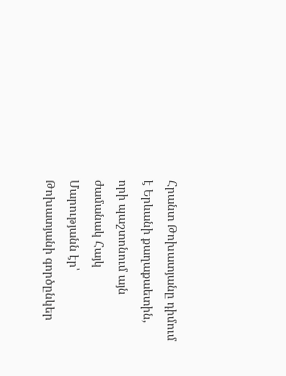Հրանտ Թոխատյանը դիմում է Երևանի քաղաքաետին, որի պաշտոնում այն ժամանակ Հայկ Մարությանն էր՝ Թոխատյանի գործընկեր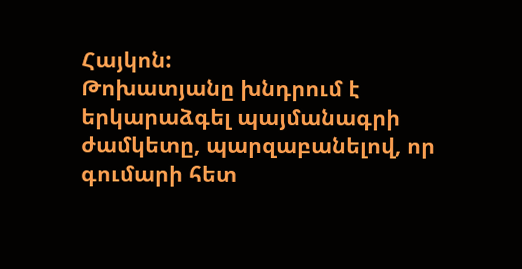Հայկոն:
Թոխատյանը խնդրում է երկարաձգել պայմանագրի ժամկետը, պարզաբանելով, որ գումարի հետ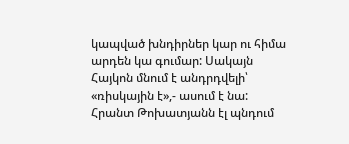կապված խնդիրներ կար ու հիմա արդեն կա գումար: Սակայն Հայկոն մնում է անդրդվելի՝ «ռիսկային է»,- ասում է նա:
Հրանտ Թոխատյանն էլ պնդում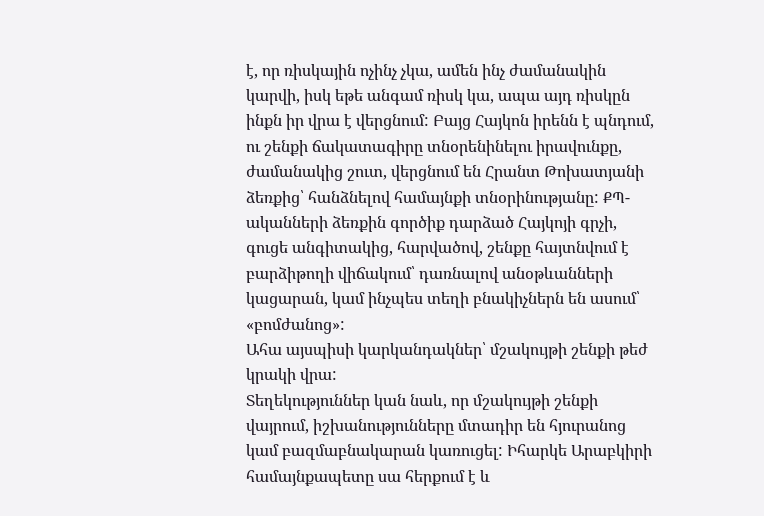է, որ ռիսկային ոչինչ չկա, ամեն ինչ ժամանակին կարվի, իսկ եթե անգամ ռիսկ կա, ապա այդ ռիսկըն ինքն իր վրա է վերցնում: Բայց Հայկոն իրենն է պնդում, ու շենքի ճակատագիրը տնօրենինելու իրավունքը, ժամանակից շուտ, վերցնում են Հրանտ Թոխատյանի ձեռքից՝ հանձնելով համայնքի տնօրինությանը: ՔՊ-ականների ձեռքին գործիք դարձած Հայկոյի գրչի, գուցե անգիտակից, հարվածով, շենքը հայտնվում է բարձիթողի վիճակում՝ դառնալով անօթևանների կացարան, կամ ինչպես տեղի բնակիչներն են ասում՝ «բոմժանոց»:
Ահա այսպիսի կարկանդակներ՝ մշակույթի շենքի թեժ կրակի վրա:
Տեղեկություններ կան նաև, որ մշակույթի շենքի վայրում, իշխանությունները մտադիր են հյուրանոց կամ բազմաբնակարան կառուցել: Իհարկե Արաբկիրի համայնքապետը սա հերքում է և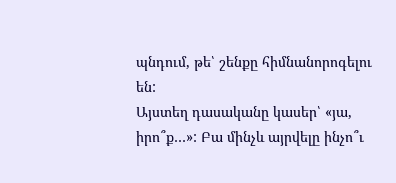պնդում, թե՝ շենքը հիմնանորոգելու են:
Այստեղ դասականը կասեր՝ «յա, իրո՞ք…»: Բա մինչև այրվելը ինչո՞ւ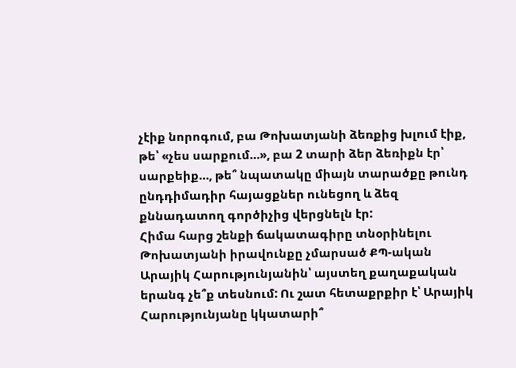չէիք նորոգում, բա Թոխատյանի ձեռքից խլում էիք, թե՝ «չես սարքում…», բա 2 տարի ձեր ձեռիքն էր՝ սարքեիք…, թե՞ նպատակը միայն տարածքը թունդ ընդդիմադիր հայացքներ ունեցող և ձեզ քննադատող գործիչից վերցնելն էր:
Հիմա հարց շենքի ճակատագիրը տնօրինելու Թոխատյանի իրավունքը չմարսած ՔՊ-ական Արայիկ Հարությունյանին՝ այստեղ քաղաքական երանգ չե՞ք տեսնում: Ու շատ հետաքրքիր է՝ Արայիկ Հարությունյանը կկատարի՞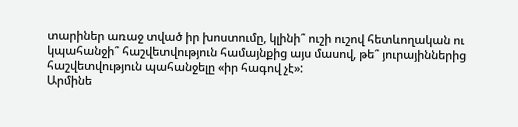տարիներ առաջ տված իր խոստումը, կլինի՞ ուշի ուշով հետևողական ու կպահանջի՞ հաշվետվություն համայնքից այս մասով, թե՞ յուրայիններից հաշվետվություն պահանջելը «իր հագով չէ»:
Արմինե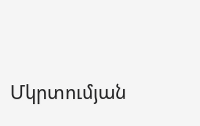Մկրտումյան